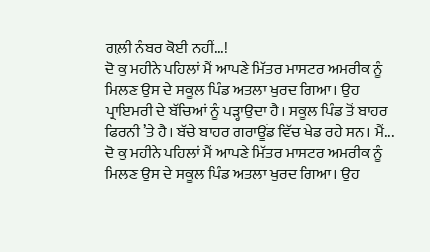ਗਲ਼ੀ ਨੰਬਰ ਕੋਈ ਨਹੀਂ...!
ਦੋ ਕੁ ਮਹੀਨੇ ਪਹਿਲਾਂ ਮੈਂ ਆਪਣੇ ਮਿੱਤਰ ਮਾਸਟਰ ਅਮਰੀਕ ਨੂੰ ਮਿਲਣ ਉਸ ਦੇ ਸਕੂਲ ਪਿੰਡ ਅਤਲਾ ਖੁਰਦ ਗਿਆ। ਉਹ ਪ੍ਰਾਇਮਰੀ ਦੇ ਬੱਚਿਆਂ ਨੂੰ ਪੜ੍ਹਾਉਦਾ ਹੈ। ਸਕੂਲ ਪਿੰਡ ਤੋਂ ਬਾਹਰ ਫਿਰਨੀ ’ਤੇ ਹੈ। ਬੱਚੇ ਬਾਹਰ ਗਰਾਊਂਡ ਵਿੱਚ ਖੇਡ ਰਹੇ ਸਨ। ਮੈਂ...
ਦੋ ਕੁ ਮਹੀਨੇ ਪਹਿਲਾਂ ਮੈਂ ਆਪਣੇ ਮਿੱਤਰ ਮਾਸਟਰ ਅਮਰੀਕ ਨੂੰ ਮਿਲਣ ਉਸ ਦੇ ਸਕੂਲ ਪਿੰਡ ਅਤਲਾ ਖੁਰਦ ਗਿਆ। ਉਹ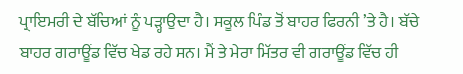ਪ੍ਰਾਇਮਰੀ ਦੇ ਬੱਚਿਆਂ ਨੂੰ ਪੜ੍ਹਾਉਦਾ ਹੈ। ਸਕੂਲ ਪਿੰਡ ਤੋਂ ਬਾਹਰ ਫਿਰਨੀ ’ਤੇ ਹੈ। ਬੱਚੇ ਬਾਹਰ ਗਰਾਊਂਡ ਵਿੱਚ ਖੇਡ ਰਹੇ ਸਨ। ਮੈਂ ਤੇ ਮੇਰਾ ਮਿੱਤਰ ਵੀ ਗਰਾਊਂਡ ਵਿੱਚ ਹੀ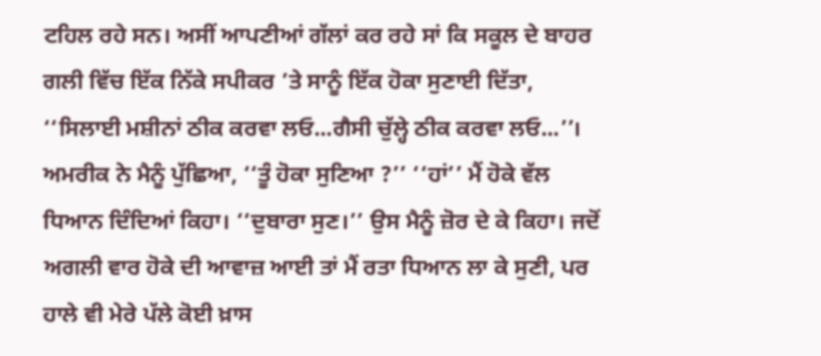ਟਹਿਲ ਰਹੇ ਸਨ। ਅਸੀਂ ਆਪਣੀਆਂ ਗੱਲਾਂ ਕਰ ਰਹੇ ਸਾਂ ਕਿ ਸਕੂਲ ਦੇ ਬਾਹਰ ਗਲੀ ਵਿੱਚ ਇੱਕ ਨਿੱਕੇ ਸਪੀਕਰ ’ਤੇ ਸਾਨੂੰ ਇੱਕ ਹੋਕਾ ਸੁਣਾਈ ਦਿੱਤਾ, ‘‘ਸਿਲਾਈ ਮਸ਼ੀਨਾਂ ਠੀਕ ਕਰਵਾ ਲਓ...ਗੈਸੀ ਚੁੱਲ੍ਹੇ ਠੀਕ ਕਰਵਾ ਲਓ...’’। ਅਮਰੀਕ ਨੇ ਮੈਨੂੰ ਪੁੱਛਿਆ, ‘‘ਤੂੰ ਹੋਕਾ ਸੁਣਿਆ ?’’ ‘‘ਹਾਂ’’ ਮੈਂ ਹੋਕੇ ਵੱਲ ਧਿਆਨ ਦਿੰਦਿਆਂ ਕਿਹਾ। ‘‘ਦੁਬਾਰਾ ਸੁਣ।’’ ਉਸ ਮੈਨੂੰ ਜ਼ੋਰ ਦੇ ਕੇ ਕਿਹਾ। ਜਦੋਂ ਅਗਲੀ ਵਾਰ ਹੋਕੇ ਦੀ ਆਵਾਜ਼ ਆਈ ਤਾਂ ਮੈਂ ਰਤਾ ਧਿਆਨ ਲਾ ਕੇ ਸੁਣੀ, ਪਰ ਹਾਲੇ ਵੀ ਮੇਰੇ ਪੱਲੇ ਕੋਈ ਖ਼ਾਸ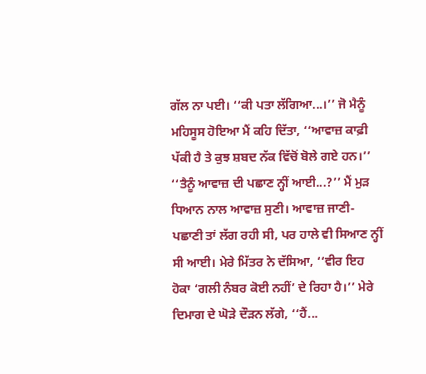ਗੱਲ ਨਾ ਪਈ। ‘‘ਕੀ ਪਤਾ ਲੱਗਿਆ...।’’ ਜੋ ਮੈਨੂੰ ਮਹਿਸੂਸ ਹੋਇਆ ਮੈਂ ਕਹਿ ਦਿੱਤਾ, ‘‘ਆਵਾਜ਼ ਕਾਫ਼ੀ ਪੱਕੀ ਹੈ ਤੇ ਕੁਝ ਸ਼ਬਦ ਨੱਕ ਵਿੱਚੋਂ ਬੋਲੇ ਗਏ ਹਨ।’’ ‘‘ਤੈਨੂੰ ਆਵਾਜ਼ ਦੀ ਪਛਾਣ ਨ੍ਹੀਂ ਆਈ...?’’ ਮੈਂ ਮੁੜ ਧਿਆਨ ਨਾਲ ਆਵਾਜ਼ ਸੁਣੀ। ਆਵਾਜ਼ ਜਾਣੀ-ਪਛਾਣੀ ਤਾਂ ਲੱਗ ਰਹੀ ਸੀ, ਪਰ ਹਾਲੇ ਵੀ ਸਿਆਣ ਨ੍ਹੀਂ ਸੀ ਆਈ। ਮੇਰੇ ਮਿੱਤਰ ਨੇ ਦੱਸਿਆ, ‘‘ਵੀਰ ਇਹ ਹੋਕਾ ‘ਗਲੀ ਨੰਬਰ ਕੋਈ ਨਹੀਂ’ ਦੇ ਰਿਹਾ ਹੈ।’’ ਮੇਰੇ ਦਿਮਾਗ ਦੇ ਘੋੜੇ ਦੌੜਨ ਲੱਗੇ, ‘‘ਹੈਂ...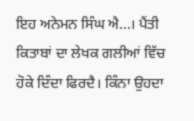ਇਹ ਅਨੇਮਨ ਸਿੰਘ ਐ...। ਪੈਂਤੀ ਕਿਤਾਬਾਂ ਦਾ ਲੇਖਕ ਗਲੀਆਂ ਵਿੱਚ ਹੋਕੇ ਦਿੰਦਾ ਫਿਰਦੈ। ਕਿੰਨਾ ਉਹਦਾ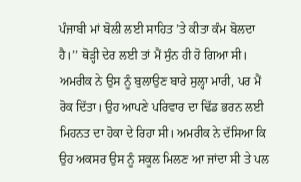ਪੰਜਾਬੀ ਮਾਂ ਬੋਲੀ ਲਈ ਸਾਹਿਤ ’ਤੇ ਕੀਤਾ ਕੰਮ ਬੋਲਦਾ ਹੈ।’’ ਥੋੜ੍ਹੀ ਦੇਰ ਲਈ ਤਾਂ ਮੈਂ ਸੁੰਨ ਹੀ ਹੋ ਗਿਆ ਸੀ। ਅਮਰੀਕ ਨੇ ਉਸ ਨੂੰ ਬੁਲਾਉਣ ਬਾਰੇ ਸੁਲ੍ਹਾ ਮਾਰੀ, ਪਰ ਮੈਂ ਰੋਕ ਦਿੱਤਾ। ਉਹ ਆਪਣੇ ਪਰਿਵਾਰ ਦਾ ਢਿੱਡ ਭਰਨ ਲਈ ਮਿਹਨਤ ਦਾ ਹੋਕਾ ਦੇ ਰਿਹਾ ਸੀ। ਅਮਰੀਕ ਨੇ ਦੱਸਿਆ ਕਿ ਉਹ ਅਕਸਰ ਉਸ ਨੂੰ ਸਕੂਲ ਮਿਲਣ ਆ ਜਾਂਦਾ ਸੀ ਤੇ ਪਲ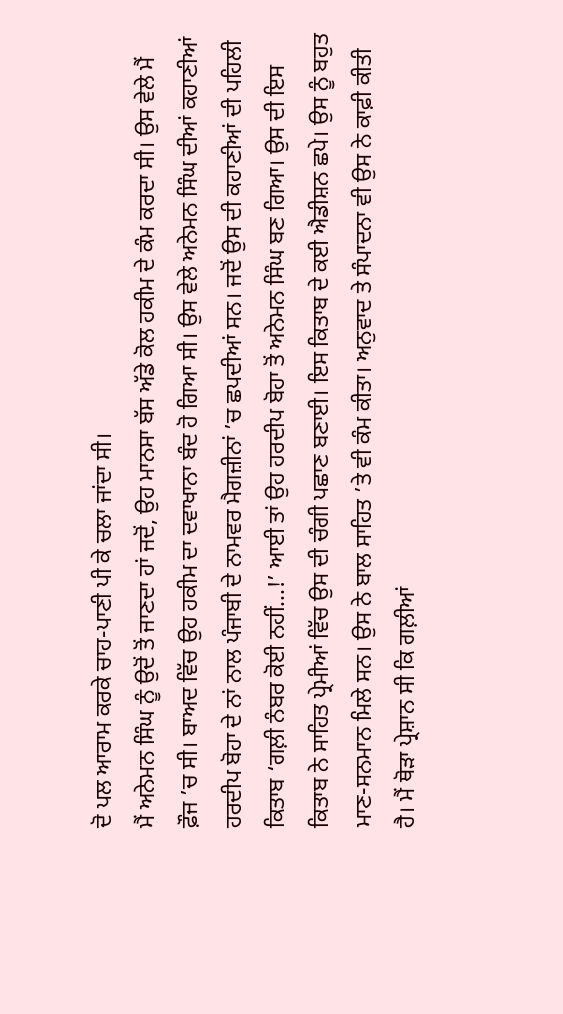ਦੋ ਪਲ ਆਰਾਮ ਕਰਕੇ ਚਾਹ-ਪਾਣੀ ਪੀ ਕੇ ਚਲਾ ਜਾਂਦਾ ਸੀ।
ਮੈਂ ਅਨੇਮਨ ਸਿੰਘ ਨੂੰ ਉਦੋਂ ਤੋਂ ਜਾਣਦਾ ਹਾਂ ਜਦੋਂ, ਉਹ ਮਾਨਸਾ ਬੱਸ ਅੱਡੇ ਕੋਲ ਹਕੀਮ ਦੇ ਕੰਮ ਕਰਦਾ ਸੀ। ਉਸ ਵੇਲੇ ਮੈਂ ਫ਼ੌਜ ’ਚ ਸੀ। ਬਾਅਦ ਵਿੱਚ ਉਹ ਹਕੀਮ ਦਾ ਦਵਾਖਾਨਾ ਬੰਦ ਹੋ ਗਿਆ ਸੀ। ਉਸ ਵੇਲੇ ਅਨੇਮਨ ਸਿੰਘ ਦੀਆਂ ਕਹਾਣੀਆਂ ਹਰਦੀਪ ਬੋਹਾ ਦੇ ਨਾਂ ਨਾਲ ਪੰਜਾਬੀ ਦੇ ਨਾਮਵਰ ਮੈਗਜ਼ੀਨਾਂ ’ਚ ਛਪਦੀਆਂ ਸਨ। ਜਦੋਂ ਉਸ ਦੀ ਕਹਾਣੀਆਂ ਦੀ ਪਹਿਲੀ ਕਿਤਾਬ ‘ਗਲ਼ੀ ਨੰਬਰ ਕੋਈ ਨਹੀਂ...!’ ਆਈ ਤਾਂ ਉਹ ਹਰਦੀਪ ਬੋਹਾ ਤੋਂ ਅਨੇਮਨ ਸਿੰਘ ਬਣ ਗਿਆ। ਉਸ ਦੀ ਇਸ ਕਿਤਾਬ ਨੇ ਸਾਹਿਤ ਪ੍ਰੇਮੀਆਂ ਵਿੱਚ ਉਸ ਦੀ ਚੰਗੀ ਪਛਾਣ ਬਣਾਈ। ਇਸ ਕਿਤਾਬ ਦੇ ਕਈ ਐਡੀਸ਼ਨ ਛਪੇ। ਉਸ ਨੂੰ ਬਹੁਤ ਮਾਣ-ਸਨਮਾਨ ਮਿਲੇ ਸਨ। ਉਸ ਨੇ ਬਾਲ ਸਾਹਿਤ ’ਤੇ ਵੀ ਕੰਮ ਕੀਤਾ। ਅਨੁਵਾਦ ਤੇ ਸੰਪਾਦਨਾ ਵੀ ਉਸ ਨੇ ਕਾਫ਼ੀ ਕੀਤੀ ਹੈ। ਮੈਂ ਥੋੜਾ ਪ੍ਰੇਸ਼ਾਨ ਸੀ ਕਿ ਗਲ਼ੀਆਂ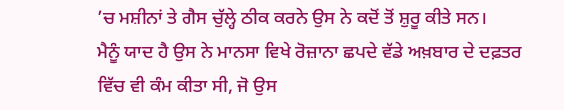’ਚ ਮਸ਼ੀਨਾਂ ਤੇ ਗੈਸ ਚੁੱਲ੍ਹੇ ਠੀਕ ਕਰਨੇ ਉਸ ਨੇ ਕਦੋਂ ਤੋਂ ਸ਼ੁਰੂ ਕੀਤੇ ਸਨ।
ਮੈਨੂੰ ਯਾਦ ਹੈ ਉਸ ਨੇ ਮਾਨਸਾ ਵਿਖੇ ਰੋਜ਼ਾਨਾ ਛਪਦੇ ਵੱਡੇ ਅਖ਼ਬਾਰ ਦੇ ਦਫ਼ਤਰ ਵਿੱਚ ਵੀ ਕੰਮ ਕੀਤਾ ਸੀ, ਜੋ ਉਸ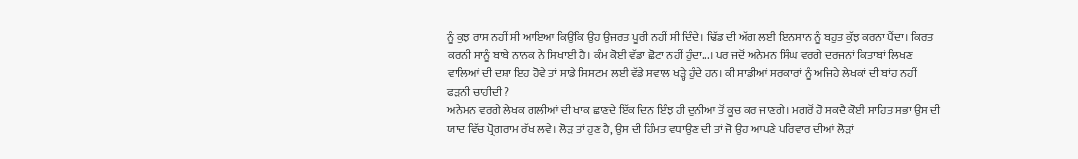ਨੂੰ ਕੁਝ ਰਾਸ ਨਹੀਂ ਸੀ ਆਇਆ ਕਿਉਂਕਿ ਉਹ ਉਜਰਤ ਪੂਰੀ ਨਹੀਂ ਸੀ ਦਿੰਦੇ। ਢਿੱਡ ਦੀ ਅੱਗ ਲਈ ਇਨਸਾਨ ਨੂੰ ਬਹੁਤ ਕੁੱਝ ਕਰਨਾ ਪੈਂਦਾ। ਕਿਰਤ ਕਰਨੀ ਸਾਨੂੰ ਬਾਬੇ ਨਾਨਕ ਨੇ ਸਿਖਾਈ ਹੈ। ਕੰਮ ਕੋਈ ਵੱਡਾ ਛੋਟਾ ਨਹੀਂ ਹੁੰਦਾ...। ਪਰ ਜਦੋਂ ਅਨੇਮਨ ਸਿੰਘ ਵਰਗੇ ਦਰਜਨਾਂ ਕਿਤਾਬਾਂ ਲਿਖਣ ਵਾਲਿਆਂ ਦੀ ਦਸ਼ਾ ਇਹ ਹੋਵੇ ਤਾਂ ਸਾਡੇ ਸਿਸਟਮ ਲਈ ਵੱਡੇ ਸਵਾਲ ਖੜ੍ਹੇ ਹੁੰਦੇ ਹਨ। ਕੀ ਸਾਡੀਆਂ ਸਰਕਾਰਾਂ ਨੂੰ ਅਜਿਹੇ ਲੇਖਕਾਂ ਦੀ ਬਾਂਹ ਨਹੀਂ ਫੜਨੀ ਚਾਹੀਦੀ ?
ਅਨੇਮਨ ਵਰਗੇ ਲੇਖਕ ਗਲੀਆਂ ਦੀ ਖਾਕ ਛਾਣਦੇ ਇੱਕ ਦਿਨ ਇੰਝ ਹੀ ਦੁਨੀਆ ਤੋਂ ਕੂਚ ਕਰ ਜਾਣਗੇ। ਮਗਰੋਂ ਹੋ ਸਕਦੈ ਕੋਈ ਸਾਹਿਤ ਸਭਾ ਉਸ ਦੀ ਯਾਦ ਵਿੱਚ ਪ੍ਰੋਗਰਾਮ ਰੱਖ ਲਵੇ। ਲੋੜ ਤਾਂ ਹੁਣ ਹੈ, ਉਸ ਦੀ ਹਿੰਮਤ ਵਧਾਉਣ ਦੀ ਤਾਂ ਜੋ ਉਹ ਆਪਣੇ ਪਰਿਵਾਰ ਦੀਆਂ ਲੋੜਾਂ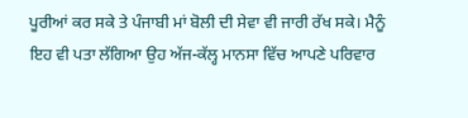ਪੂਰੀਆਂ ਕਰ ਸਕੇ ਤੇ ਪੰਜਾਬੀ ਮਾਂ ਬੋਲੀ ਦੀ ਸੇਵਾ ਵੀ ਜਾਰੀ ਰੱਖ ਸਕੇ। ਮੈਨੂੰ ਇਹ ਵੀ ਪਤਾ ਲੱਗਿਆ ਉਹ ਅੱਜ-ਕੱਲ੍ਹ ਮਾਨਸਾ ਵਿੱਚ ਆਪਣੇ ਪਰਿਵਾਰ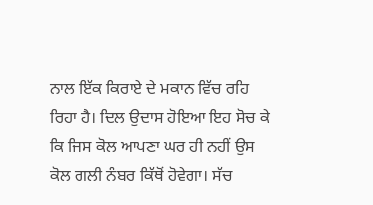ਨਾਲ ਇੱਕ ਕਿਰਾਏ ਦੇ ਮਕਾਨ ਵਿੱਚ ਰਹਿ ਰਿਹਾ ਹੈ। ਦਿਲ ਉਦਾਸ ਹੋਇਆ ਇਹ ਸੋਚ ਕੇ ਕਿ ਜਿਸ ਕੋਲ ਆਪਣਾ ਘਰ ਹੀ ਨਹੀਂ ਉਸ ਕੋਲ ਗਲੀ ਨੰਬਰ ਕਿੱਥੋਂ ਹੋਵੇਗਾ। ਸੱਚ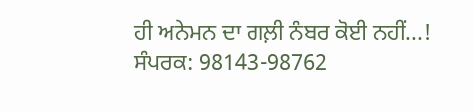ਹੀ ਅਨੇਮਨ ਦਾ ਗਲ਼ੀ ਨੰਬਰ ਕੋਈ ਨਹੀਂ...!
ਸੰਪਰਕ: 98143-98762